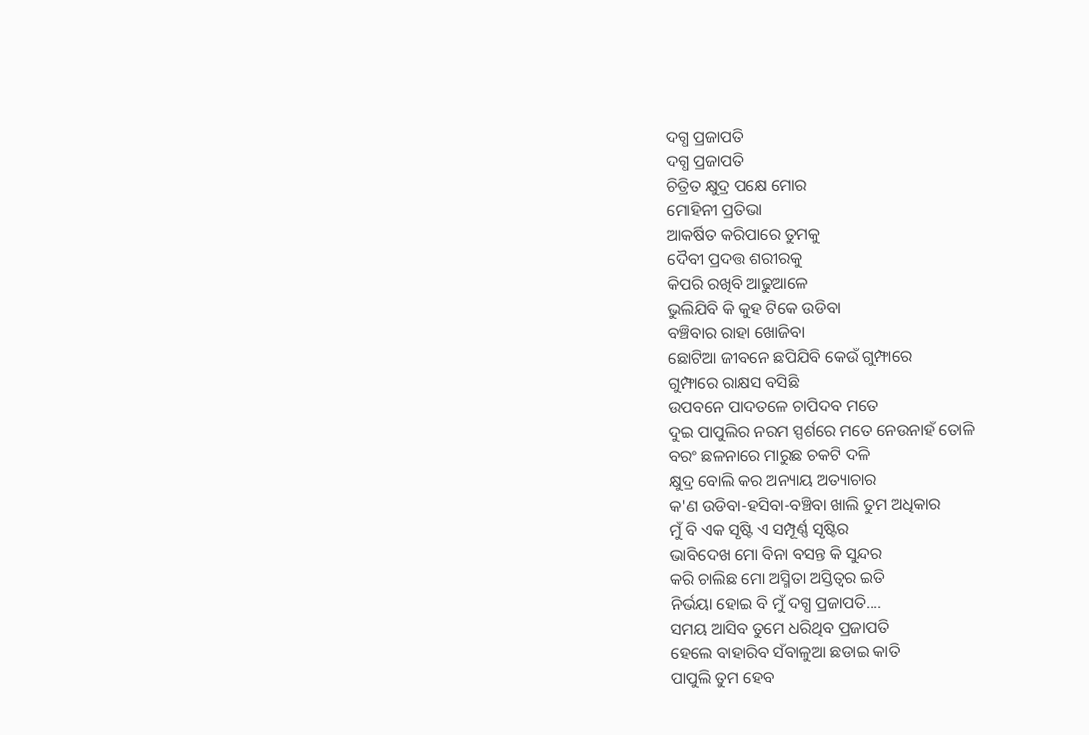ଦଗ୍ଧ ପ୍ରଜାପତି
ଦଗ୍ଧ ପ୍ରଜାପତି
ଚିତ୍ରିତ କ୍ଷୁଦ୍ର ପକ୍ଷେ ମୋର
ମୋହିନୀ ପ୍ରତିଭା
ଆକର୍ଷିତ କରିପାରେ ତୁମକୁ
ଦୈବୀ ପ୍ରଦତ୍ତ ଶରୀରକୁ
କିପରି ରଖିବି ଆଢୁଆଳେ
ଭୁଲିଯିବି କି କୁହ ଟିକେ ଉଡିବା
ବଞ୍ଚିବାର ରାହା ଖୋଜିବା
ଛୋଟିଆ ଜୀବନେ ଛପିଯିବି କେଉଁ ଗୁମ୍ଫାରେ
ଗୁମ୍ଫାରେ ରାକ୍ଷସ ବସିଛି
ଉପବନେ ପାଦତଳେ ଚାପିଦବ ମତେ
ଦୁଇ ପାପୁଲିର ନରମ ସ୍ପର୍ଶରେ ମତେ ନେଉନାହଁ ତୋଳି
ବରଂ ଛଳନାରେ ମାରୁଛ ଚକଟି ଦଳି
କ୍ଷୁଦ୍ର ବୋଲି କର ଅନ୍ୟାୟ ଅତ୍ୟାଚାର
କ'ଣ ଉଡିବା-ହସିବା-ବଞ୍ଚିବା ଖାଲି ତୁମ ଅଧିକାର
ମୁଁ ବି ଏକ ସୃଷ୍ଟି ଏ ସମ୍ପୂର୍ଣ୍ଣ ସୃଷ୍ଟିର
ଭାବିଦେଖ ମୋ ବିନା ବସନ୍ତ କି ସୁନ୍ଦର
କରି ଚାଲିଛ ମୋ ଅସ୍ମିତା ଅସ୍ତିତ୍ବର ଇତି
ନିର୍ଭୟା ହୋଇ ବି ମୁଁ ଦଗ୍ଧ ପ୍ରଜାପତି....
ସମୟ ଆସିବ ତୁମେ ଧରିଥିବ ପ୍ରଜାପତି
ହେଲେ ବାହାରିବ ସଁବାଳୁଆ ଛଡାଇ କାତି
ପାପୁଲି ତୁମ ହେବ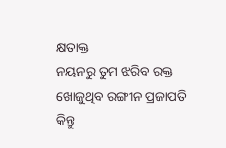କ୍ଷତାକ୍ତ
ନୟନରୁ ତୁମ ଝରିବ ରକ୍ତ
ଖୋଜୁଥିବ ରଙ୍ଗୀନ ପ୍ରଜାପତି
କିନ୍ତୁ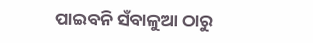ପାଇବନି ସଁବାଳୁଆ ଠାରୁ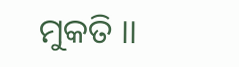ମୁକତି ।।